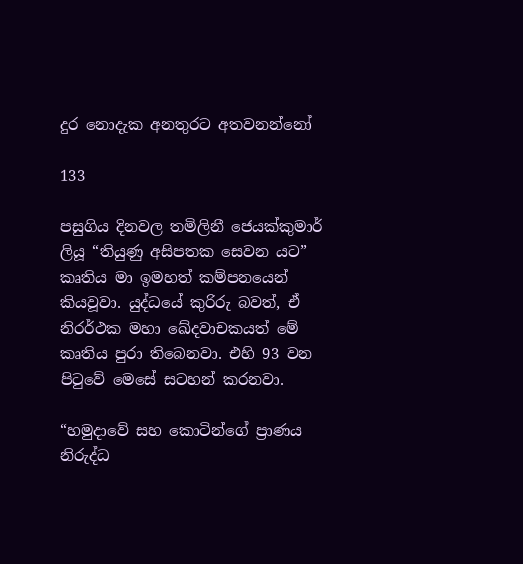දුර නොදැක අනතුරට අතවනන්නෝ

133

පසුගිය දිනවල තමිලිනී ජෙයක්කුමාර් ලියූ “තියුණු අසිපතක සෙවන යට” කෘතිය මා ඉමහත් කම්පනයෙන් කියවූවා. යුද්ධයේ කුරිරු බවත්, ඒ නිරර්ථක මහා ඛේදවාචකයත් මේ කෘතිය පුරා තිබෙනවා. එහි 93 වන පිටුවේ මෙසේ සටහන් කරනවා.

“හමුදාවේ සහ කොටින්ගේ ප්‍රාණය නිරුද්ධ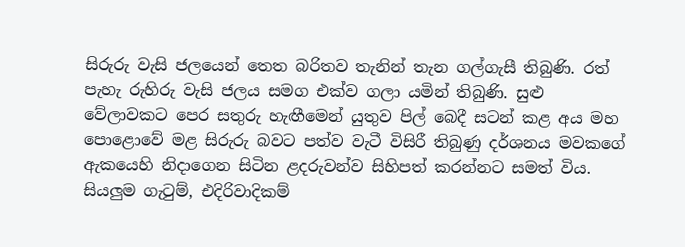සිරුරු වැසි ජලයෙන් තෙත බරිතව තැනින් තැන ගල්ගැසී තිබුණි. රත් පැහැ රුහිරු වැසි ජලය සමග එක්ව ගලා යමින් තිබුණි. සුළු වේලාවකට පෙර සතුරු හැඟීමෙන් යුතුව පිල් බෙදී සටන් කළ අය මහ පොළොවේ මළ සිරුරු බවට පත්ව වැටී විසිරී තිබුණු දර්ශනය මවකගේ ඇකයෙහි නිදාගෙන සිටින ළදරුවන්ව සිහිපත් කරන්නට සමත් විය. සියලුම ගැටුම්, එදිරිවාදිකම්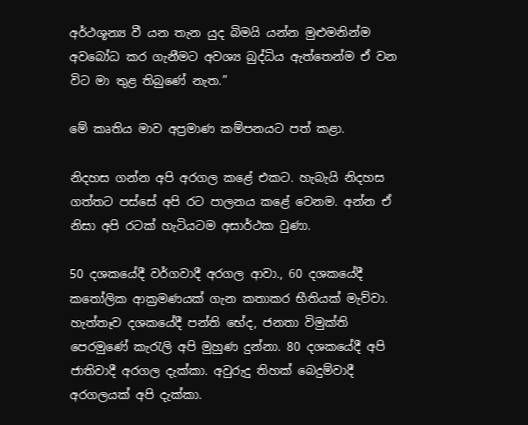අර්ථශූන්‍ය වී යන තැන යුද බිමයි යන්න මුළුමනින්ම අවබෝධ කර ගැනීමට අවශ්‍ය බුද්ධිය ඇත්තෙන්ම ඒ වන විට මා තුළ තිබුණේ නැත.”

මේ කෘතිය මාව අප්‍රමාණ කම්පනයට පත් කළා.

නිදහස ගන්න අපි අරගල කළේ එකට. හැබැයි නිදහස ගත්තට පස්සේ අපි රට පාලනය කළේ වෙනම. අන්න ඒ නිසා අපි රටක් හැටියටම අසාර්ථක වුණා.

50 දශකයේදී වර්ගවාදී අරගල ආවා., 60 දශකයේදී කතෝලික ආක්‍රමණයක් ගැන කතාකර භීතියක් මැව්වා. හැත්තෑව දශකයේදී පන්ති භේද, ජනතා විමුක්ති පෙරමුණේ කැරැලි අපි මුහුණ දුන්නා. 80 දශකයේදී අපි ජාතිවාදී අරගල දැක්කා. අවුරුදු තිහක් බෙදුම්වාදී අරගලයක් අපි දැක්කා.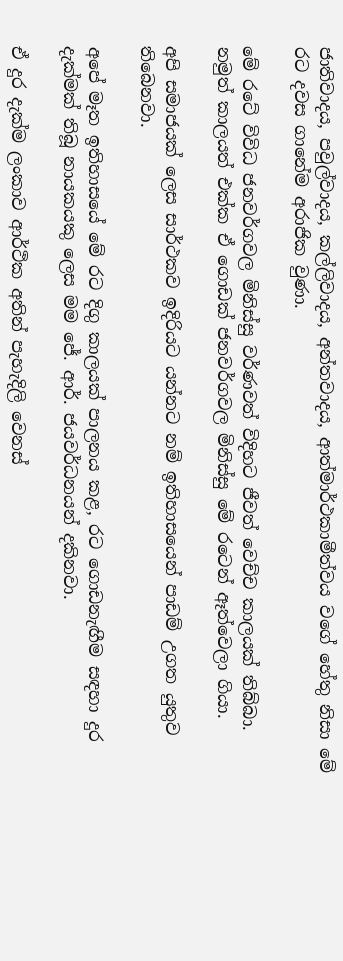ජාතිවාදය, පවුල්වාදය, කල්ලිවාදය, අන්තවාදය, ආත්මාර්ථකාමීත්වය වගේ හේතු නිසා මේ රට දවස ගානේම අරාජික වුණා.

මේ රටේ විවිධ ජනවර්ගවල මිනිස්සු වර්ණවත් විදිහට ජීවත් වෙච්ච කාලයක් තිබ්බා. නමුත් කාලයත් එක්ක ඒ ගොඩක් ජනවර්ගවල මිනිස්සු මේ රටෙන් ඈත්වෙලා ගියා.

අපි සමාජයක් ලෙස සාර්ථකව ඉදිරියට යන්නට නම් ඉතිහාසයෙන් පාඩම් උගත යුතුව තිබෙනවා.

අපේ මෑත ඉතිහාසයේ මේ රට දිගු කාලයක් පාලනය කළ, රට ගොඩනැඟීම සඳහා දුර දැක්මක් තිබූ නායකයකු ලෙස මම ජේ. ආර්. ජයවර්ධනයන් දකිනවා.

ඒ දුර දැක්ම ලංකාව ආර්ථික අතින් පැහැදිලි වෙනස්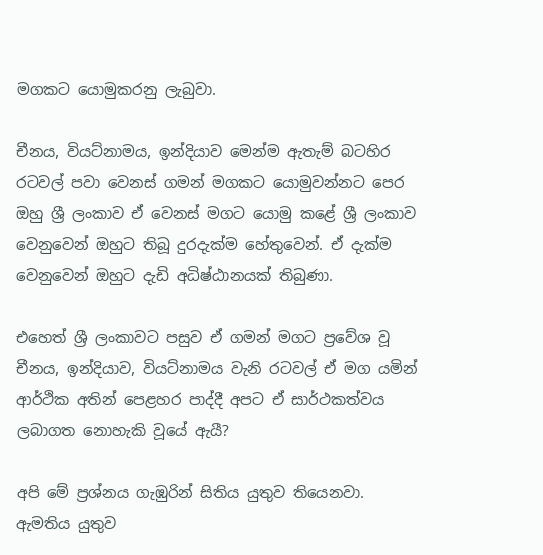මගකට යොමුකරනු ලැබුවා.

චීනය, වියට්නාමය, ඉන්දියාව මෙන්ම ඇතැම් බටහිර රටවල් පවා වෙනස් ගමන් මගකට යොමුවන්නට පෙර ඔහු ශ්‍රී ලංකාව ඒ වෙනස් මගට යොමු කළේ ශ්‍රී ලංකාව වෙනුවෙන් ඔහුට තිබූ දුරදැක්ම හේතුවෙන්. ඒ දැක්ම වෙනුවෙන් ඔහුට දැඩි අධිෂ්ඨානයක් තිබුණා.

එහෙත් ශ්‍රී ලංකාවට පසුව ඒ ගමන් මගට ප්‍රවේශ වූ චීනය, ඉන්දියාව, වියට්නාමය වැනි රටවල් ඒ මග යමින් ආර්ථික අතින් පෙළහර පාද්දී අපට ඒ සාර්ථකත්වය ලබාගත නොහැකි වූයේ ඇයී?

අපි මේ ප්‍රශ්නය ගැඹුරින් සිතිය යුතුව තියෙනවා. ඇමතිය යුතුව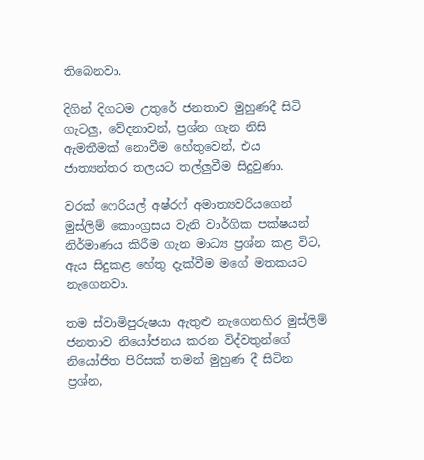තිබෙනවා.

දිගින් දිගටම උතුරේ ජනතාව මුහුණදී සිටි ගැටලු, වේදනාවන්, ප්‍රශ්න ගැන නිසි ඇමතීමක් නොවීම හේතුවෙන්, එය ජාත්‍යන්තර තලයට තල්ලුවීම සිදුවුණා.

වරක් ෆෙරියල් අෂ්රෆ් අමාත්‍යවරියගෙන් මුස්ලිම් කොංග්‍රසය වැනි වාර්ගික පක්ෂයන් නිර්මාණය කිරීම ගැන මාධ්‍ය ප්‍රශ්න කළ විට, ඇය සිදුකළ හේතු දැක්වීම මගේ මතකයට නැගෙනවා.

තම ස්වාමිපුරුෂයා ඇතුළු නැගෙනහිර මුස්ලිම් ජනතාව නියෝජනය කරන විද්වතුන්ගේ නියෝජිත පිරිසක් තමන් මුහුණ දී සිටින ප්‍රශ්න,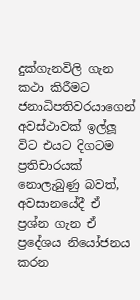දුක්ගැනවිලි ගැන කථා කිරීමට ජනාධිපතිවරයාගෙන් අවස්ථාවක් ඉල්ලූ විට එයට දිගටම ප්‍රතිචාරයක් නොලැබුණු බවත්, අවසානයේදී ඒ ප්‍රශ්න ගැන ඒ ප්‍රදේශය නියෝජනය කරන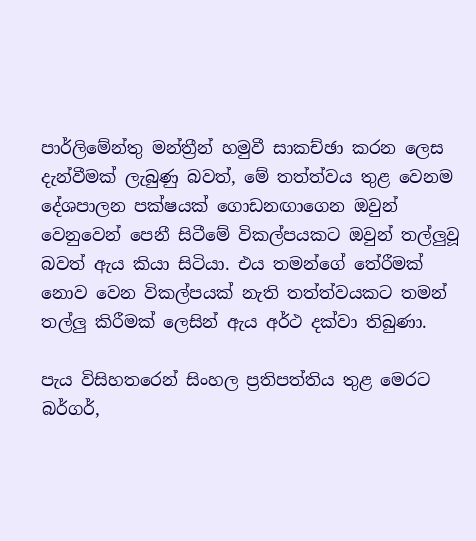පාර්ලිමේන්තු මන්ත්‍රීන් හමුවී සාකච්ඡා කරන ලෙස දැන්වීමක් ලැබුණු බවත්, මේ තත්ත්වය තුළ වෙනම දේශපාලන පක්ෂයක් ගොඩනඟාගෙන ඔවුන් වෙනුවෙන් පෙනී සිටීමේ විකල්පයකට ඔවුන් තල්ලුවූ බවත් ඇය කියා සිටියා. එය තමන්ගේ තේරීමක් නොව වෙන විකල්පයක් නැති තත්ත්වයකට තමන් තල්ලු කිරීමක් ලෙසින් ඇය අර්ථ දක්වා තිබුණා.

පැය විසිහතරෙන් සිංහල ප්‍රතිපත්තිය තුළ මෙරට බර්ගර්,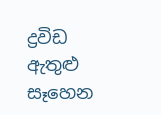ද්‍රවිඩ ඇතුළු සෑහෙන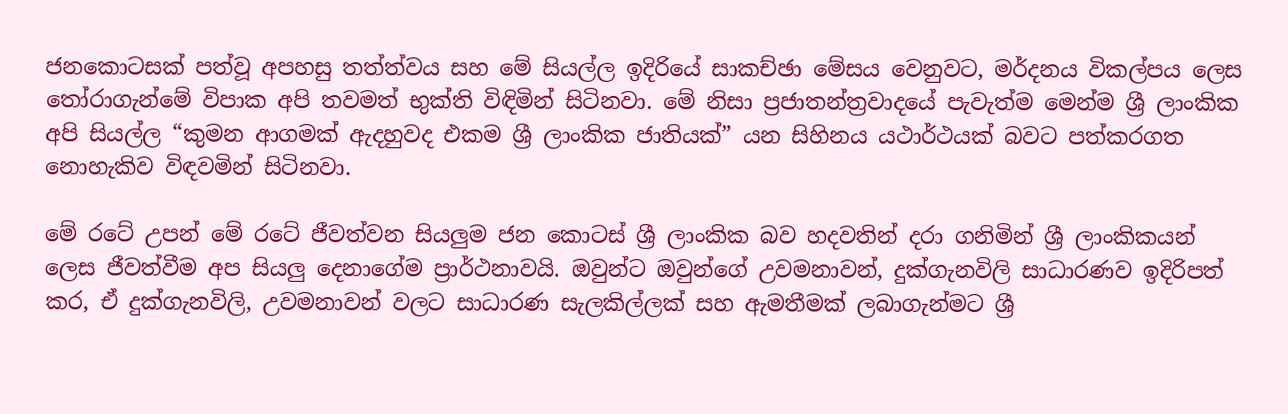ජනකොටසක් පත්වූ අපහසු තත්ත්වය සහ මේ සියල්ල ඉදිරියේ සාකච්ඡා මේසය වෙනුවට, මර්දනය විකල්පය ලෙස තෝරාගැන්මේ විපාක අපි තවමත් භුක්ති විඳිමින් සිටිනවා. මේ නිසා ප්‍රජාතන්ත්‍රවාදයේ පැවැත්ම මෙන්ම ශ්‍රී ලාංකික අපි සියල්ල “කුමන ආගමක් ඇදහුවද එකම ශ්‍රී ලාංකික ජාතියක්” යන සිහිනය යථාර්ථයක් බවට පත්කරගත නොහැකිව විඳවමින් සිටිනවා.

මේ රටේ උපන් මේ රටේ ජීවත්වන සියලුම ජන කොටස් ශ්‍රී ලාංකික බව හදවතින් දරා ගනිමින් ශ්‍රී ලාංකිකයන් ලෙස ජීවත්වීම අප සියලු දෙනාගේම ප්‍රාර්ථනාවයි. ඔවුන්ට ඔවුන්ගේ උවමනාවන්, දුක්ගැනවිලි සාධාරණව ඉදිරිපත් කර, ඒ දුක්ගැනවිලි, උවමනාවන් වලට සාධාරණ සැලකිල්ලක් සහ ඇමතීමක් ලබාගැන්මට ශ්‍රී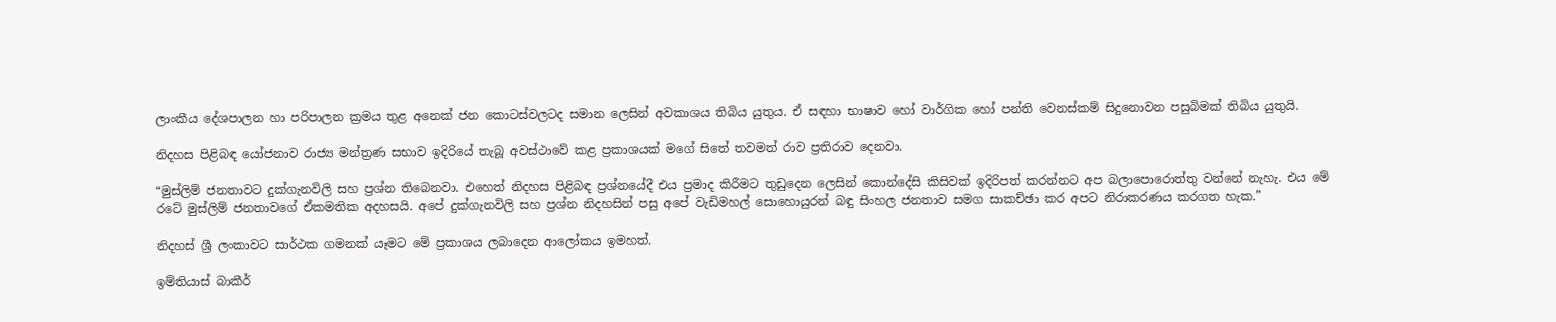ලාංකීය දේශපාලන හා පරිපාලන ක්‍රමය තුළ අනෙක් ජන කොටස්වලටද සමාන ලෙසින් අවකාශය තිබිය යුතුය. ඒ සඳහා භාෂාව හෝ වාර්ගික හෝ පන්ති වෙනස්කම් සිදුනොවන පසුබිමක් තිබිය යුතුයි.

නිදහස පිළිබඳ යෝජනාව රාජ්‍ය මන්ත්‍රණ සභාව ඉදිරියේ තැබූ අවස්ථාවේ කළ ප්‍රකාශයක් මගේ සිතේ තවමත් රාව ප්‍රතිරාව දෙනවා.

“මුස්ලිම් ජනතාවට දුක්ගැනවිලි සහ ප්‍රශ්න තිබෙනවා. එහෙත් නිදහස පිළිබඳ ප්‍රශ්නයේදී එය ප්‍රමාද කිරීමට තුඩුදෙන ලෙසින් කොන්දේසි කිසිවක් ඉදිරිපත් කරන්නට අප බලාපොරොත්තු වන්නේ නැහැ. එය මේ රටේ මුස්ලිම් ජනතාවගේ ඒකමතික අදහසයි. අපේ දුක්ගැනවිලි සහ ප්‍රශ්න නිදහසින් පසු අපේ වැඩිමහල් සොහොයුරන් බඳු සිංහල ජනතාව සමග සාකච්ඡා කර අපට නිරාකරණය කරගත හැක.”

නිදහස් ශ්‍රී ලංකාවට සාර්ථක ගමනක් යෑමට මේ ප්‍රකාශය ලබාදෙන ආලෝකය ඉමහත්.

ඉම්තියාස් බාකීර්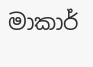මාකාර්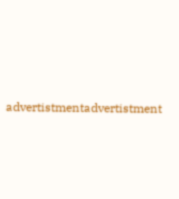advertistmentadvertistment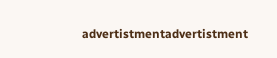advertistmentadvertistment